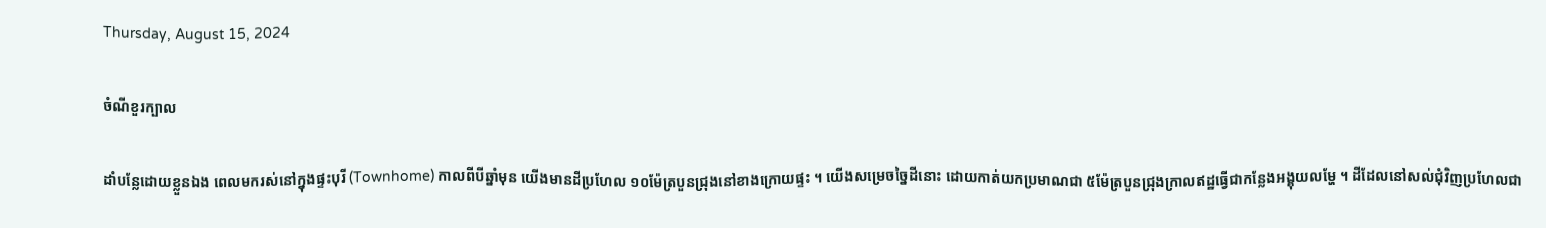Thursday, August 15, 2024

ចំណីខួរក្បាល

ដាំបន្លែដោយខ្លួនឯង ពេលមករស់នៅក្នុងផ្ទះបុរី (Townhome) កាលពីបីឆ្នាំមុន យើងមានដីប្រហែល ១០ម៉ែត្របួនជ្រុងនៅខាងក្រោយផ្ទះ ។ យើងសម្រេចច្នៃដីនោះ ដោយកាត់យកប្រមាណជា ៥ម៉ែត្របួនជ្រុងក្រាលឥដ្ឋធ្វើជាកន្លែងអង្គុយលម្ហែ ។ ដីដែលនៅសល់ជុំវិញប្រហែលជា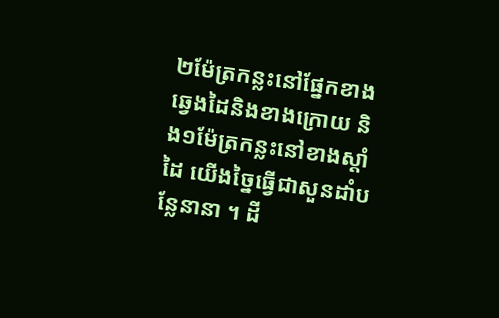២ម៉ែត្រកន្លះនៅផ្នែកខាងឆ្វេងដៃនិងខាងក្រោយ និង១ម៉ែត្រកន្លះនៅខាងស្តាំដៃ យើងច្នៃធ្វើជាសួនដាំបន្លែនានា ។ ដី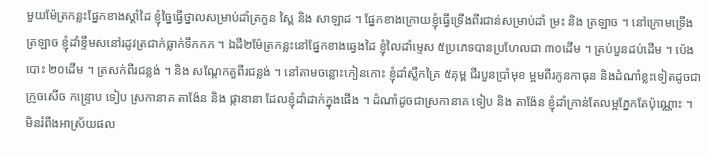មួយម៉ែត្រកន្លះផ្នែកខាងស្តាំដៃ ខ្ញុំច្នៃធ្វើថ្នាលសម្រាប់ដាំត្រកួន ស្ពៃ និង សាឡាដ ។ ផ្នែកខាងក្រោយខ្ញុំធ្វើទ្រើងពីរជាន់សម្រាប់ដាំ ម្រះ និង ត្រឡាច ។ នៅក្រោមទ្រើងត្រឡាច ខ្ញុំដាំខ្ទឹមសនៅរដូវត្រជាក់ធ្លាក់ទឹកកក ។ ឯដី២ម៉ែត្រកន្លះនៅផ្នែកខាងឆ្វេងដៃ ខ្ញុំលៃដាំម្ទេស ៥ប្រភេទបានប្រហែលជា ៣០ដើម ។ ត្រប់បួនដប់ដើម ។ ប៉េងបោះ ២០ដើម ។ ត្រសក់ពីរជន្លង់ ។ និង សណ្តែកគួពីរជន្លង់ ។ នៅតាមចន្លោះកៀនកោះ ខ្ញុំដាំស្លឹកគ្រៃ ៥គុម្ព ជីរបួនប្រាំមុខ ម្អមពីរកូនកាធុន និងដំណាំខ្លះទៀតដូចជា ក្រូចសើច កន្ទ្រោប ទៀប ស្រកានាគ តាង៉ែន និង ផ្កានានា ដែលខ្ញុំដាំដាក់ក្នុងផើង ។ ដំណាំដូចជាស្រកានាគ ទៀប និង តាង៉ែន ខ្ញុំដាំក្រាន់តែលម្អភ្នែកតែប៉ុណ្ណោះ ។ មិនរំពឹងអាស្រ័យផល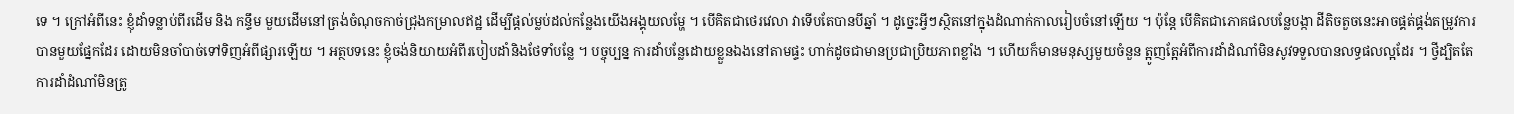ទេ ។ ក្រៅអំពីនេះ ខ្ញុំដាំទន្លាប់ពីរដើម និង កន្ទឹម មួយដើមនៅត្រង់ចំណុចកាច់ជ្រុងកម្រាលឥដ្ឋ ដើម្បីផ្តល់ម្លប់ដល់កន្លែងយើងអង្គុយលម្ហែ ។ បើគិតជាថេរវេលា វាទើបតែបានបីឆ្នាំ ។ ដូច្នេះអ្វីៗស្ថិតនៅក្នុងដំណាក់កាលរៀបចំនៅឡើយ ។ ប៉ុន្តែ បើគិតជាភោគផលបន្លែបង្កា ដីតិចតួចនេះអាចផ្គត់ផ្គង់តម្រូវការបានមួយផ្នែកដែរ ដោយមិនចាំបាច់ទៅទិញអំពីផ្សារឡើយ ។ អត្ថបទនេះ ខ្ញុំចង់និយាយអំពីរបៀបដាំនិងថែទាំបន្លែ ។ បច្ចុប្បន្ន ការដាំបន្លែដោយខ្លួនឯងនៅតាមផ្ទះ ហាក់ដូចជាមានប្រជាប្រិយភាពខ្លាំង ។ ហើយក៏មានមនុស្សមួយចំនួន ត្អូញត្អែអំពីការដាំដំណាំមិនសូវទទួលបានលទ្ធផលល្អដែរ ។ ថ្វីដ្បិតតែការដាំដំណាំមិនត្រូ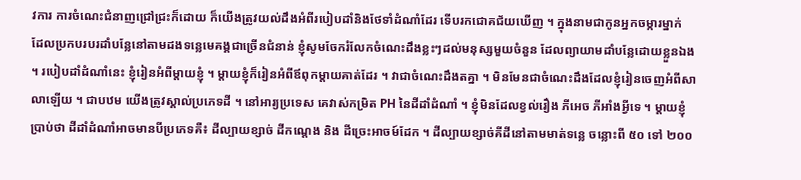វការ ការចំណេះជំនាញជ្រៅជ្រះក៏ដោយ ក៏យើងត្រូវយល់ដឹងអំពីរបៀបដាំនិងថែទាំដំណាំដែរ ទើបរកជោគជ័យឃើញ ។ ក្នុងនាមជាកូនអ្នកចម្ការម្នាក់ ដែលប្រកបរបរដាំបន្លែនៅតាមដងទន្លេមេគង្គជាច្រើនជំនាន់ ខ្ញុំសូមចែករំលែកចំណេះដឹងខ្លះៗដល់មនុស្សមួយចំនួន ដែលព្យាយាមដាំបន្លែដោយខ្លួនឯង ។ របៀបដាំដំណាំនេះ ខ្ញុំរៀនអំពីម្តាយខ្ញុំ ។ ម្តាយខ្ញុំក៏រៀនអំពីឪពុកម្តាយគាត់ដែរ ។ វាជាចំណេះដឹងតគ្នា ។ មិនមែនជាចំណេះដឹងដែលខ្ញុំរៀនចេញអំពីសាលាឡើយ ។ ជាបឋម យើងត្រូវស្គាល់ប្រភេទដី ។ នៅអារ្យប្រទេស គេវាស់កម្រិត PH នៃដីដាំដំណាំ ។ ខ្ញុំមិនដែលខ្វល់រឿង ភីអេច ភីអាំងអ្វីទេ ។ ម្តាយខ្ញុំប្រាប់ថា ដីដាំដំណាំអាចមានបីប្រភេទគឺ៖ ដីល្បាយខ្សាច់ ដីកណ្តេង និង ដីច្រេះអាចម៍ដែក ។ ដីល្បាយខ្សាច់គីដីនៅតាមមាត់ទន្លេ ចន្លោះពី ៥០ ទៅ ២០០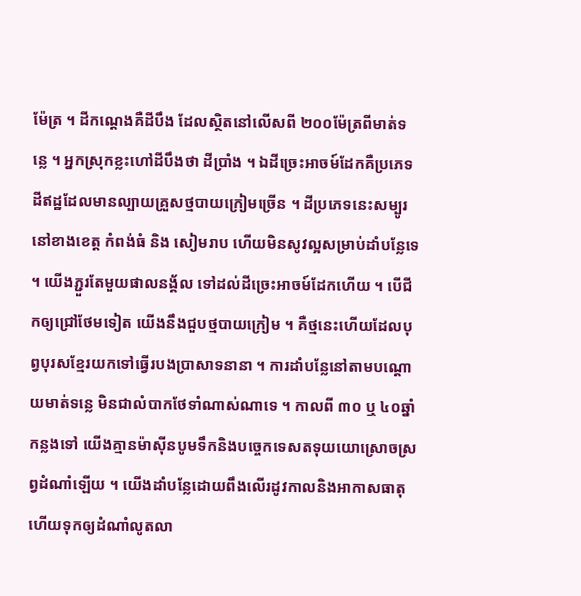ម៉ែត្រ ។ ដីកណ្តេងគឺដីបឹង ដែលស្ថិតនៅលើសពី ២០០ម៉ែត្រពីមាត់ទន្លេ ។ អ្នកស្រុកខ្លះហៅដីបឹងថា ដីប្រាំង ។ ឯដីច្រេះអាចម៍ដែកគឺប្រភេទដីឥដ្ឋដែលមានល្បាយគ្រួសថ្មបាយក្រៀមច្រើន ។ ដីប្រភេទនេះសម្បូរនៅខាងខេត្ត កំពង់ធំ និង សៀមរាប ហើយមិនសូវល្អសម្រាប់ដាំបន្លែទេ ។ យើងភ្ជួរតែមួយផាលនង័្គល ទៅដល់ដីច្រេះអាចម៍ដែកហើយ ។ បើជីកឲ្យជ្រៅថែមទៀត យើងនឹងជួបថ្មបាយក្រៀម ។ គឺថ្មនេះហើយដែលបុព្វបុរសខ្មែរយកទៅធ្វើរបងប្រាសាទនានា ។ ការដាំបន្លែនៅតាមបណ្តោយមាត់ទន្លេ មិនជាលំបាកថែទាំណាស់ណាទេ ។ កាលពី ៣០ ឬ ៤០ឆ្នាំកន្លងទៅ យើងគ្មានម៉ាសុីនបូមទឹកនិងបច្ចេកទេសតទុយយោស្រោចស្រព្វដំណាំឡើយ ។ យើងដាំបន្លែដោយពឹងលើរដូវកាលនិងអាកាសធាតុ ហើយទុកឲ្យដំណាំលូតលា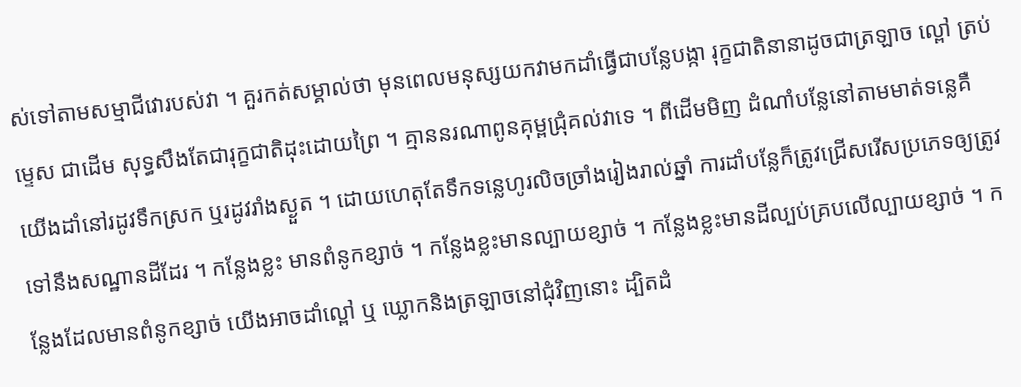ស់ទៅតាមសម្មាជីវោរបស់វា ។ គួរកត់សម្គាល់ថា មុនពេលមនុស្សយកវាមកដាំធ្វើជាបន្លែបង្កា រុក្ខជាតិនានាដូចជាត្រឡាច ល្ពៅ ត្រប់ ម្ទេស ជាដើម សុទ្ធសឹងតែជារុក្ខជាតិដុះដោយព្រៃ ។ គ្មាននរណាពូនគុម្ពជ្រុំគល់វាទេ ។ ពីដើមមិញ ដំណាំបន្លែនៅតាមមាត់ទន្លេគឺយើងដាំនៅរដូវទឹកស្រក ឬរដូវរាំងស្ងួត ។ ដោយហេតុតែទឹកទន្លេហូរលិចច្រាំងរៀងរាល់ឆ្នាំ ការដាំបន្លែក៏ត្រូវជ្រើសរើសប្រភេទឲ្យត្រូវទៅនឹងសណ្ឋានដីដែរ ។ កន្លែងខ្លះ មានពំនូកខ្សាច់ ។ កន្លែងខ្លះមានល្បាយខ្សាច់ ។ កន្លែងខ្លះមានដីល្បប់គ្របលើល្បាយខ្សាច់ ។ កន្លែងដែលមានពំនូកខ្សាច់ យើងអាចដាំល្ពៅ ឬ ឃ្លោកនិងត្រឡាចនៅជុំវិញនោះ ដ្បិតដំ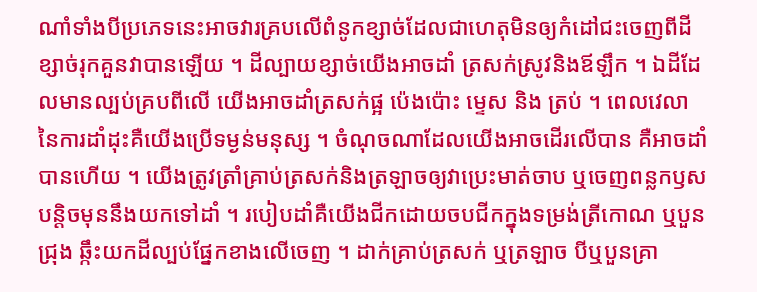ណាំទាំងបីប្រភេទនេះអាចវារគ្របលើពំនូកខ្សាច់ដែលជាហេតុមិនឲ្យកំដៅជះចេញពីដីខ្សាច់រុកគួនវាបានឡើយ ។ ដីល្បាយខ្សាច់យើងអាចដាំ ត្រសក់ស្រូវនិងឪឡឹក ។ ឯដីដែលមានល្បប់គ្របពីលើ យើងអាចដាំត្រសក់ផ្អ ប៉េងប៉ោះ ម្ទេស និង ត្រប់ ។ ពេលវេលានៃការដាំដុះគឺយើងប្រើទម្ងន់មនុស្ស ។ ចំណុចណាដែលយើងអាចដើរលើបាន គឺអាចដាំបានហើយ ។ យើងត្រូវត្រាំគ្រាប់ត្រសក់និងត្រឡាចឲ្យវាប្រេះមាត់ចាប ឬចេញពន្លកឫសបន្តិចមុននឹងយកទៅដាំ ។ របៀបដាំគឺយើងជីកដោយចបជីកក្នុងទម្រង់ត្រីកោណ ឬបួនជ្រុង ឆ្កឹះយកដីល្បប់ផ្នែកខាងលើចេញ ។ ដាក់គ្រាប់ត្រសក់ ឬត្រឡាច បីឬបួនគ្រា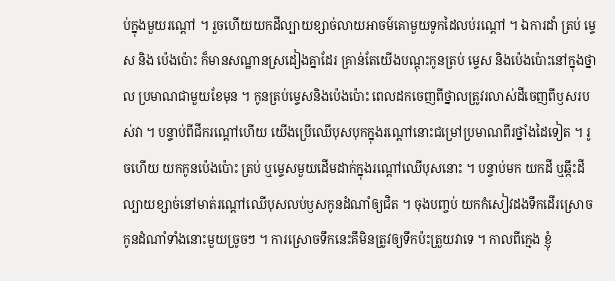ប់ក្នុងមួយរណ្តៅ ។ រួចហើយយកដីល្បាយខ្សាច់លាយអាចម៍គោមួយទូកដៃលប់រណ្តៅ ។ ឯការដាំ ត្រប់ ម្ទេស និង ប៉េងប៉ោះ ក៏មានសណ្ឋានស្រដៀងគ្នាដែរ គ្រាន់តែយើងបណ្តុះកូនត្រប់ ម្ទេស និងប៉េងប៉ោះនៅក្នុងថ្នាល ប្រមាណជាមួយខែមុន ។ កូនត្រប់ម្ទេសនិងប៉េងប៉ោះ ពេលដកចេញពីថ្នាលត្រូវរលាស់ដីចេញពីឫសរបស់វា ។ បន្ទាប់ពីជីករណ្តៅហើយ យើងប្រើឈើបុសបុកក្នុងរណ្តៅនោះជម្រៅប្រមាណពីរថ្នាំងដៃទៀត ។ រូចហើយ យកកូនប៉េងប៉ោះ ត្រប់ ឬម្ទេសមួយដើមដាក់ក្នុងរណ្តៅឈើបុសនោះ ។ បន្ទាប់មក យកដី ឬឆ្កឹះដីល្បាយខ្សាច់នៅមាត់រណ្តៅឈើបុសលប់ឫសកូនដំណាំឲ្យជិត ។ ចុងបញ្ចប់ យកកំសៀវដងទឹកដើរស្រោចកូនដំណាំទាំងនោះមួយច្រូចៗ ។ ការស្រោចទឹកនេះគឹមិនត្រូវឲ្យទឹកប៉ះត្រួយវាទេ ។ កាលពីក្មេង ខ្ញុំ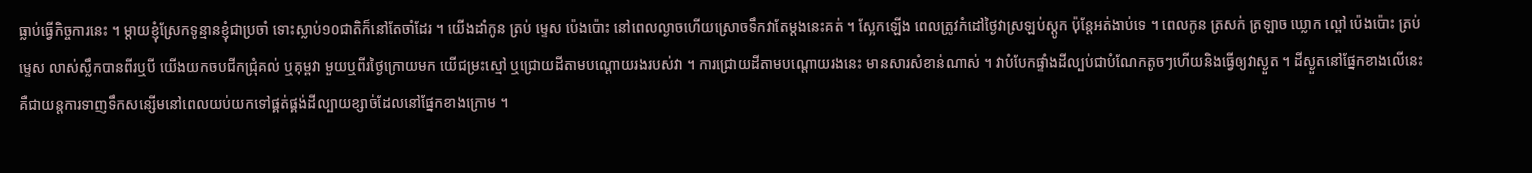ធ្លាប់ធ្វើកិច្ចការនេះ ។ ម្តាយខ្ញុំស្រែកទូន្មានខ្ញុំជាប្រចាំ ទោះស្លាប់១០ជាតិក៏នៅតែចាំដែរ ។ យើងដាំកូន ត្រប់ ម្ទេស ប៉េងប៉ោះ នៅពេលល្ងាចហើយស្រោចទឹកវាតែម្តងនេះគត់ ។ ស្អែកឡើង ពេលត្រូវកំដៅថ្ងៃវាស្រឡប់ស្តូក ប៉ុន្តែអត់ងាប់ទេ ។ ពេលកូន ត្រសក់ ត្រឡាច ឃ្លោក ល្ពៅ ប៉េងប៉ោះ ត្រប់ ម្ទេស លាស់ស្លឹកបានពីរឬបី យើងយកចបជីកជ្រុំគល់ ឬគុម្ពវា មួយឬពីរថ្ងៃក្រោយមក យើជម្រះស្មៅ ឬជ្រោយដីតាមបណ្តោយរងរបស់វា ។ ការជ្រោយដីតាមបណ្តោយរងនេះ មានសារសំខាន់ណាស់ ។ វាបំបែកផ្ទាំងដីល្បប់ជាបំណែកតូចៗហើយនិងធ្វើឲ្យវាស្ងួត ។ ដីស្ងួតនៅផ្នែកខាងលើនេះ គឺជាយន្តការទាញទឹកសន្សើមនៅពេលយប់យកទៅផ្គត់ផ្គង់ដីល្បាយខ្សាច់ដែលនៅផ្នែកខាងក្រោម ។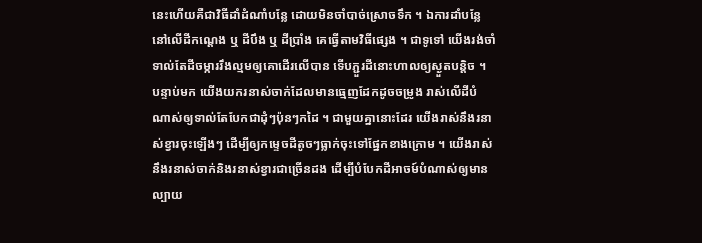នេះហើយគឺជាវិធីដាំដំណាំបន្លែ ដោយមិនចាំបាច់ស្រោចទឹក ។ ឯការដាំបន្លែនៅលើដីកណ្តេង ឬ ដីបឹង ឬ ដីប្រាំង គេធ្វើតាមវិធីផ្សេង ។ ជាទូទៅ យើងរង់ចាំទាល់តែដីចម្ការរឹងល្មមឲ្យគោដើរលើបាន ទើបភ្ជួរដីនោះហាលឲ្យស្ងួតបន្តិច ។ បន្ទាប់មក យើងយករនាស់ចាក់ដែលមានធ្មេញដែកដូចចម្រូង រាស់លើដីបំណាស់ឲ្យទាល់តែបែកជាដុំៗប៉ុនៗកដៃ ។ ជាមួយគ្នានោះដែរ យើងរាស់នឹងរនាស់ខ្វារចុះឡើងៗ ដើម្បីឲ្យកម្ទេចដីតូចៗធ្លាក់ចុះទៅផ្នែកខាងក្រោម ។ យើងរាស់នឹងរនាស់ចាក់និងរនាស់ខ្វារជាច្រើនដង ដើម្បីបំបែកដីអាចម៍បំណាស់ឲ្យមានល្បាយ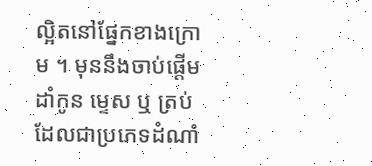ល្អិតនៅផ្នែកខាងក្រោម ។ មុននឹងចាប់ផ្តើមដាំកូន ម្ទេស ឬ ត្រប់ ដែលជាប្រភេទដំណាំ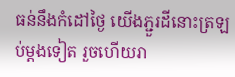ធន់នឹងកំដៅថ្ងៃ យើងភ្ជួរដីនោះត្រឡប់ម្តងទៀត រួចហើយរា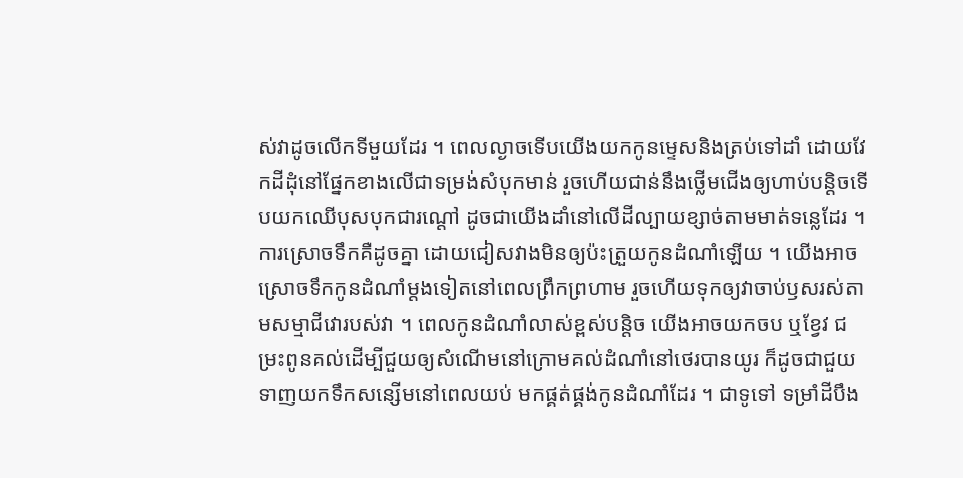ស់វាដូចលើកទីមួយដែរ ។ ពេលល្ងាចទើបយើងយកកូនម្ទេសនិងត្រប់ទៅដាំ ដោយវែកដីដុំនៅផ្នែកខាងលើជាទម្រង់សំបុកមាន់ រួចហើយជាន់នឹងថ្លើមជើងឲ្យហាប់បន្តិចទើបយកឈើបុសបុកជារណ្តៅ ដូចជាយើងដាំនៅលើដីល្បាយខ្សាច់តាមមាត់ទន្លេដែរ ។ ការស្រោចទឹកគឺដូចគ្នា ដោយជៀសវាងមិនឲ្យប៉ះត្រួយកូនដំណាំឡើយ ។ យើងអាចស្រោចទឹកកូនដំណាំម្តងទៀតនៅពេលព្រឹកព្រហាម រួចហើយទុកឲ្យវាចាប់ឫសរស់តាមសម្មាជីវោរបស់វា ។ ពេលកូនដំណាំលាស់ខ្ពស់បន្តិច យើងអាចយកចប ឬខ្វែវ ជម្រះពូនគល់ដើម្បីជួយឲ្យសំណើមនៅក្រោមគល់ដំណាំនៅថេរបានយូរ ក៏ដូចជាជួយទាញយកទឹកសន្សើមនៅពេលយប់ មកផ្គត់ផ្គង់កូនដំណាំដែរ ។ ជាទូទៅ ទម្រាំដីបឹង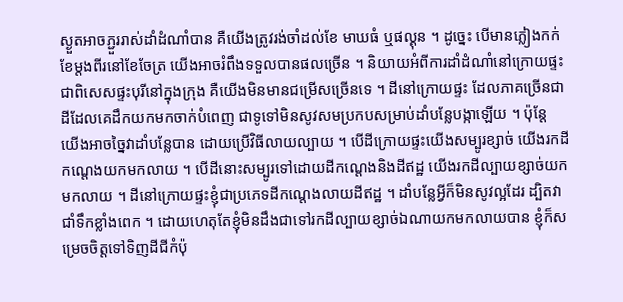ស្ងួតអាចភ្ជួររាស់ដាំដំណាំបាន គឺយើងត្រូវរង់ចាំដល់ខែ មាឃធំ ឬផល្គុន ។ ដូច្នេះ បើមានភ្លៀងកក់ខែម្តងពីរនៅខែចែត្រ យើងអាចរំពឹងទទួលបានផលច្រើន ។ និយាយអំពីការដាំដំណាំនៅក្រោយផ្ទះ ជាពិសេសផ្ទះបុរីនៅក្នុងក្រុង គឺយើងមិនមានជម្រើសច្រើនទេ ។ ដីនៅក្រោយផ្ទះ ដែលភាគច្រើនជាដីដែលគេដឹកយកមកចាក់បំពេញ ជាទូទៅមិនសូវសមប្រកបសម្រាប់ដាំបន្លែបង្កាឡើយ ។ ប៉ុន្តែ យើងអាចច្នៃវាដាំបន្លែបាន ដោយប្រើវិធីលាយល្បាយ ។ បើដីក្រោយផ្ទះយើងសម្បូរខ្សាច់ យើងរកដីកណ្តេងយកមកលាយ ។ បើដីនោះសម្បូរទៅដោយដីកណ្តេងនិងដីឥដ្ឋ យើងរកដីល្បាយខ្សាច់យកមកលាយ ។ ដីនៅក្រោយផ្ទះខ្ញុំជាប្រភេទដីកណ្តេងលាយដីឥដ្ឋ ។ ដាំបន្លែអ្វីក៏មិនសូវល្អដែរ ដ្បិតវាជាំទឹកខ្លាំងពេក ។ ដោយហេតុតែខ្ញុំមិនដឹងជាទៅរកដីល្បាយខ្សាច់ឯណាយកមកលាយបាន ខ្ញុំក៏សម្រេចចិត្តទៅទិញដីជីកំប៉ុ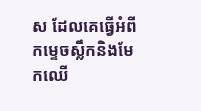ស ដែលគេធ្វើអំពីកម្ទេចស្លឹកនិងមែកឈើ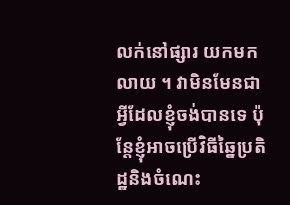លក់នៅផ្សារ យកមកលាយ ។ វាមិនមែនជាអ្វីដែលខ្ញុំចង់បានទេ ប៉ុន្តែខ្ញុំអាចប្រើវិធីឆ្នៃប្រតិដ្ឋនិងចំណេះ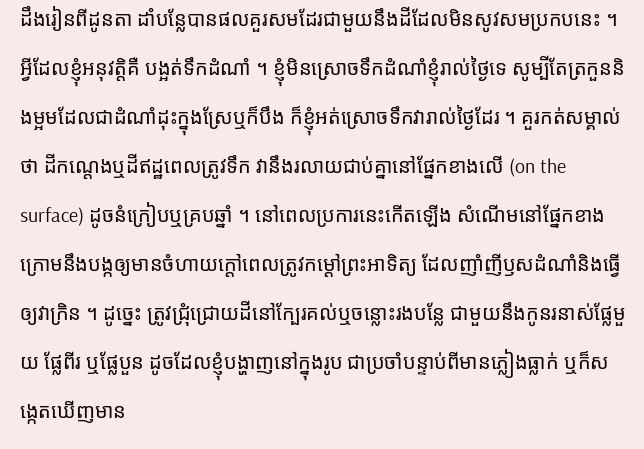ដឹងរៀនពីដូនតា ដាំបន្លែបានផលគួរសមដែរជាមួយនឹងដីដែលមិនសូវសមប្រកបនេះ ។ អ្វីដែលខ្ញុំអនុវត្តិគឺ បង្អត់ទឹកដំណាំ ។ ខ្ញុំមិនស្រោចទឹកដំណាំខ្ញុំរាល់ថ្ងៃទេ សូម្បីតែត្រកួននិងម្អមដែលជាដំណាំដុះក្នុងស្រែឬក៏បឹង ក៏ខ្ញុំអត់ស្រោចទឹកវារាល់ថ្ងៃដែរ ។ គួរកត់សម្គាល់ថា ដីកណ្តេងឬដីឥដ្ឋពេលត្រូវទឹក វានឹងរលាយជាប់គ្នានៅផ្នែកខាងលើ (on the surface) ដូចនំក្រៀបឬគ្របឆ្នាំ ។ នៅពេលប្រការនេះកើតឡើង សំណើមនៅផ្នែកខាងក្រោមនឹងបង្កឲ្យមានចំហាយក្តៅពេលត្រូវកម្តៅព្រះអាទិត្យ ដែលញាំញីឫសដំណាំនិងធ្វើឲ្យវាក្រិន ។ ដូច្នេះ ត្រូវជ្រុំជ្រោយដីនៅក្បែរគល់ឬចន្លោះរងបន្លែ ជាមួយនឹងកូនរនាស់ផ្លែមួយ ផ្លែពីរ ឬផ្លែបួន ដូចដែលខ្ញុំបង្ហាញនៅក្នុងរូប ជាប្រចាំបន្ទាប់ពីមានភ្លៀងធ្លាក់ ឬក៏សង្កេតឃើញមាន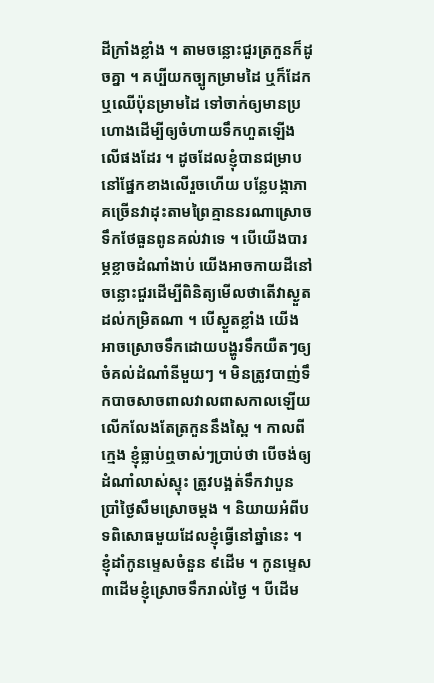ដីក្រាំងខ្លាំង ។ តាមចន្លោះជួរត្រកួនក៏ដូចគ្នា ។ គប្បីយកច្បូកម្រាមដៃ ឬក៏ដែកឬឈើប៉ុនម្រាមដៃ ទៅចាក់ឲ្យមានប្រហោងដើម្បីឲ្យចំហាយទឹកហួតឡើងលើផងដែរ ។ ដូចដែលខ្ញុំបានជម្រាបនៅផ្នែកខាងលើរួចហើយ បន្លែបង្កាភាគច្រើនវាដុះតាមព្រៃគ្មាននរណាស្រោចទឹកថែធួនពូនគល់វាទេ ។ បើយើងបារម្ភខ្លាចដំណាំងាប់ យើងអាចកាយដីនៅចន្លោះជួរដើម្បីពិនិត្យមើលថាតើវាស្ងួតដល់កម្រិតណា ។ បើស្ងួតខ្លាំង យើងអាចស្រោចទឹកដោយបង្ហូរទឹកយឺតៗឲ្យចំគល់ដំណាំនីមួយៗ ។ មិនត្រូវបាញ់ទឹកបាចសាចពាលវាលពាសកាលឡើយ លើកលែងតែត្រកួននឹងស្ពៃ ។ កាលពីក្មេង ខ្ញុំធ្លាប់ឮចាស់ៗប្រាប់ថា បើចង់ឲ្យដំណាំលាស់ស្ទុះ ត្រូវបង្អត់ទឹកវាបួនប្រាំថ្ងៃសឹមស្រោចម្តង ។ និយាយអំពីបទពិសោធមួយដែលខ្ញុំធ្វើនៅឆ្នាំនេះ ។ ខ្ញុំដាំកូនម្ទេសចំនួន ៩ដើម ។ កូនម្ទេស ៣ដើមខ្ញុំស្រោចទឹករាល់ថ្ងៃ ។ បីដើម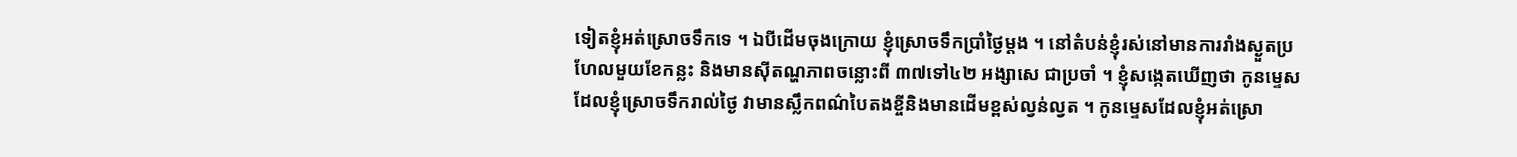ទៀតខ្ញុំអត់ស្រោចទឹកទេ ។ ឯបីដើមចុងក្រោយ ខ្ញុំស្រោចទឹកប្រាំថ្ងៃម្តង ។ នៅតំបន់ខ្ញុំរស់នៅមានការរាំងស្ងួតប្រហែលមួយខែកន្លះ និងមានសុីតណ្ហភាពចន្លោះពី ៣៧ទៅ៤២ អង្សាសេ ជាប្រចាំ ។ ខ្ញុំសង្កេតឃើញថា កូនម្ទេសដែលខ្ញុំស្រោចទឹករាល់ថ្ងៃ វាមានស្លឹកពណ៌បៃតងខ្ចីនិងមានដើមខ្ពស់ល្វន់ល្វត ។ កូនម្ទេសដែលខ្ញុំអត់ស្រោ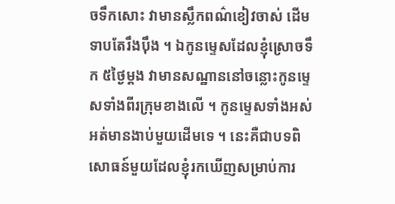ចទឹកសោះ វាមានស្លឹកពណ៌ខៀវចាស់ ដើមទាបតែរឹងបុឹង ។ ឯកូនម្ទេសដែលខ្ញុំស្រោចទឹក ៥ថ្ងៃម្តង វាមានសណ្ឋាននៅចន្លោះកូនម្ទេសទាំងពីរក្រុមខាងលើ ។ កូនម្ទេសទាំងអស់ អត់មានងាប់មួយដើមទេ ។ នេះគឺជាបទពិសោធន៍មួយដែលខ្ញុំរកឃើញសម្រាប់ការ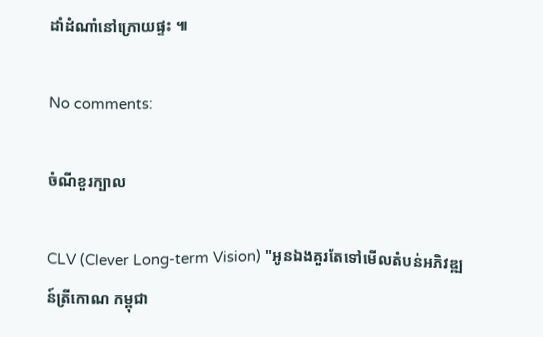ដាំដំណាំនៅក្រោយផ្ទះ ៕

No comments:

ចំណីខួរក្បាល

CLV (Clever Long-term Vision) "អូនឯងគួរតែទៅមើលតំបន់អភិវឌ្ឍន៍ត្រីកោណ កម្ពុជា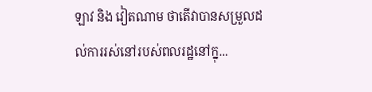ឡាវ និង វៀតណាម ថាតើវាបានសម្រួលដល់ការរស់នៅរបស់ពលរដ្ឋនៅក្នុ...